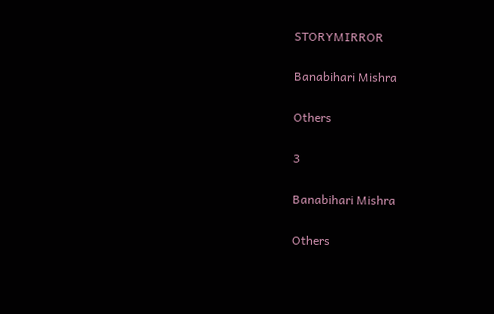STORYMIRROR

Banabihari Mishra

Others

3

Banabihari Mishra

Others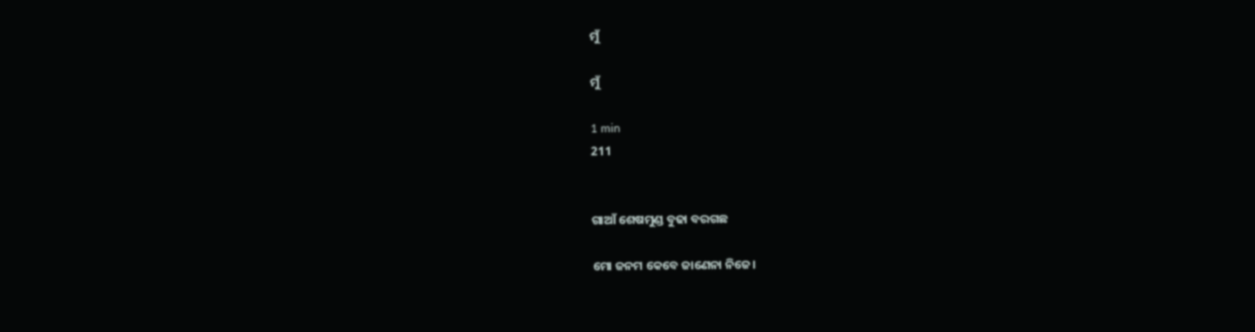ମୁଁ

ମୁଁ

1 min
211


ଗାଆଁ ଶେଷମୁଣ୍ଡ ବୁଢା ବରଗଛ

ମୋ ଜନମ କେବେ ଜାଣେନା ନିଜେ।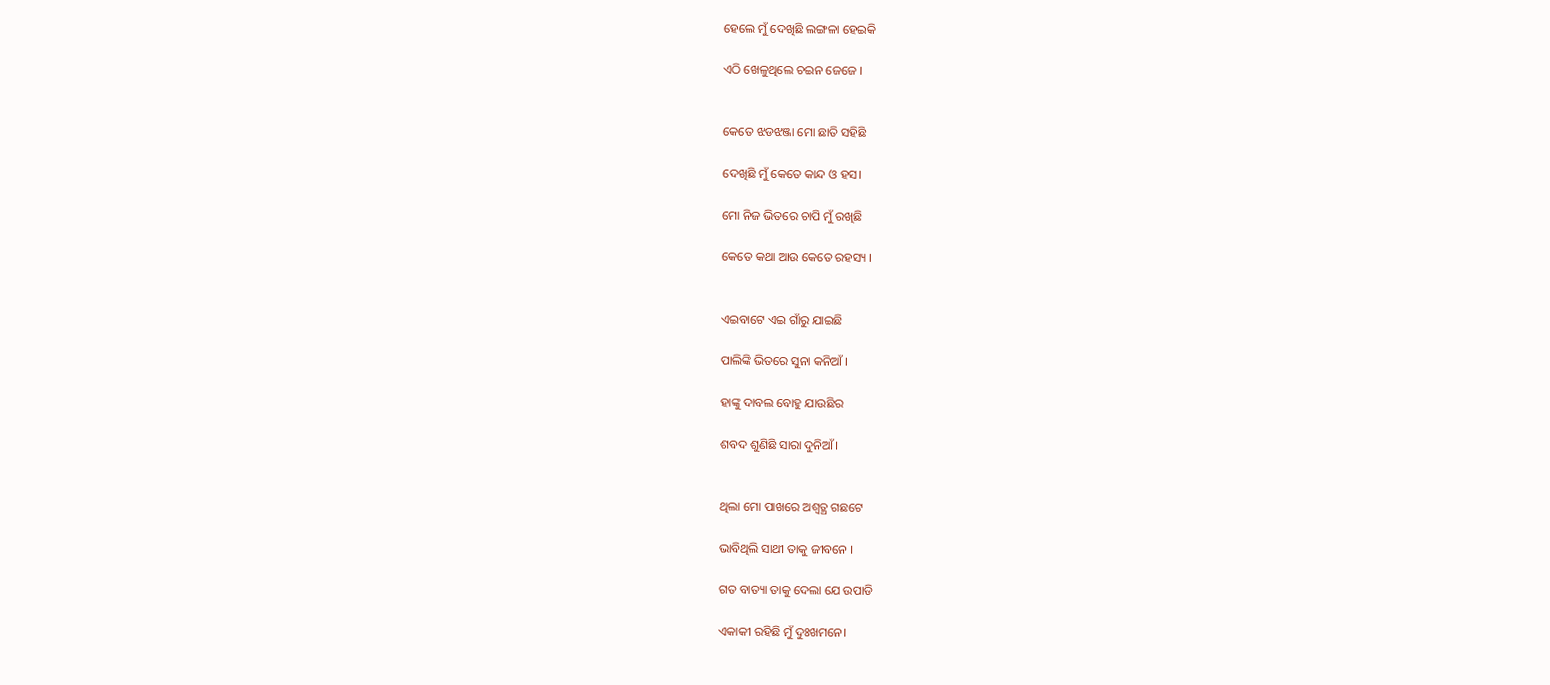ହେଲେ ମୁଁ ଦେଖିଛି ଲଙ୍ଗଳା ହେଇକି

ଏଠି ଖେଳୁଥିଲେ ଚଇନ ଜେଜେ ।


କେତେ ଝଡଝଞ୍ଜା ମୋ ଛାତି ସହିଛି

ଦେଖିଛି ମୁଁ କେତେ କାନ୍ଦ ଓ ହସ।

ମୋ ନିଜ ଭିତରେ ଚାପି ମୁଁ ରଖିଛି

କେତେ କଥା ଆଉ କେତେ ରହସ୍ୟ ।


ଏଇବାଟେ ଏଇ ଗାଁରୁ ଯାଇଛି

ପାଲିଙ୍କି ଭିତରେ ସୁନା କନିଆଁ ।

ହାଙ୍କୁ ଦାବଲ ବୋହୁ ଯାଉଛିର

ଶବଦ ଶୁଣିଛି ସାରା ଦୁନିଆଁ।


ଥିଲା ମୋ ପାଖରେ ଅଶ୍ୱତ୍ଥ ଗଛଟେ

ଭାବିଥିଲି ସାଥୀ ତାକୁ ଜୀବନେ ।

ଗତ ବାତ୍ୟା ତାକୁ ଦେଲା ଯେ ଉପାଡି

ଏକାକୀ ରହିଛି ମୁଁ ଦୁଃଖମନେ।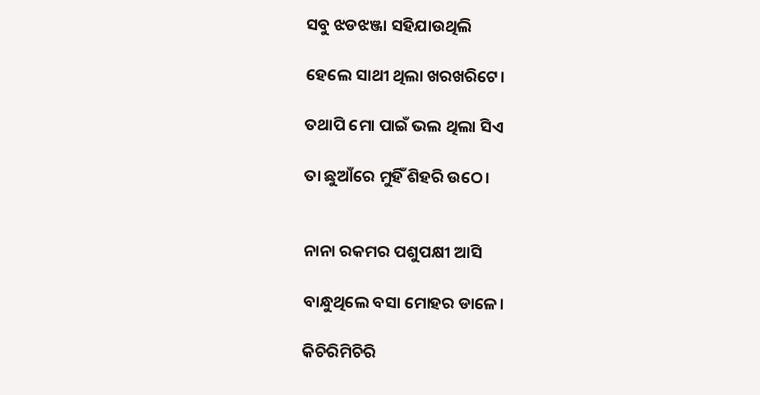ସବୁ ଝଡଝଞ୍ଜା ସହିଯାଉଥିଲି

ହେଲେ ସାଥୀ ଥିଲା ଖରଖରିଟେ।

ତଥାପି ମୋ ପାଇଁ ଭଲ ଥିଲା ସିଏ

ତା ଛୁଆଁରେ ମୁହିଁ ଶିହରି ଉଠେ।


ନାନା ରକମର ପଶୁପକ୍ଷୀ ଆସି

ବାନ୍ଧୁଥିଲେ ବସା ମୋହର ଡାଳେ।

କିଚିରିମିଚିରି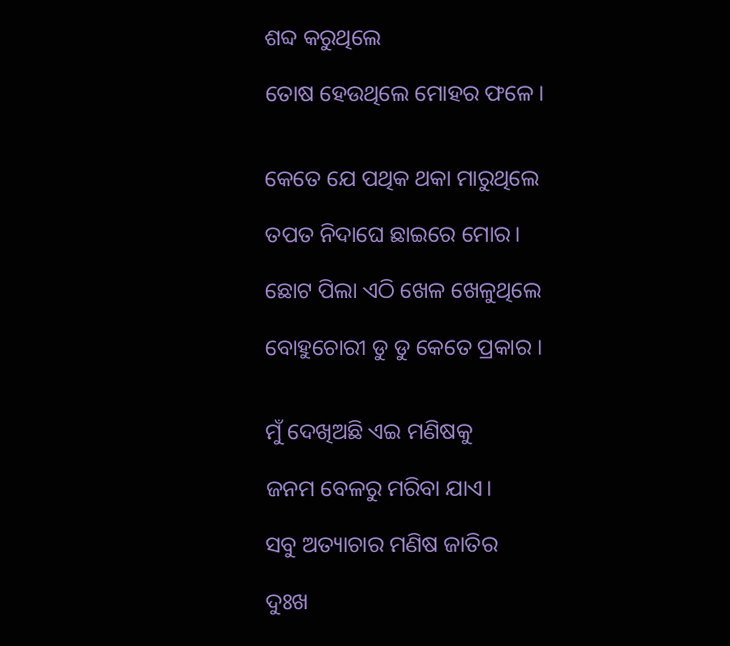ଶବ୍ଦ କରୁଥିଲେ

ତୋଷ ହେଉଥିଲେ ମୋହର ଫଳେ।


କେତେ ଯେ ପଥିକ ଥକା ମାରୁଥିଲେ

ତପତ ନିଦାଘେ ଛାଇରେ ମୋର।

ଛୋଟ ପିଲା ଏଠି ଖେଳ ଖେଳୁଥିଲେ

ବୋହୁଚୋରୀ ଡୁ ଡୁ କେତେ ପ୍ରକାର ।


ମୁଁ ଦେଖିଅଛି ଏଇ ମଣିଷକୁ

ଜନମ ବେଳରୁ ମରିବା ଯାଏ।

ସବୁ ଅତ୍ୟାଚାର ମଣିଷ ଜାତିର

ଦୁଃଖ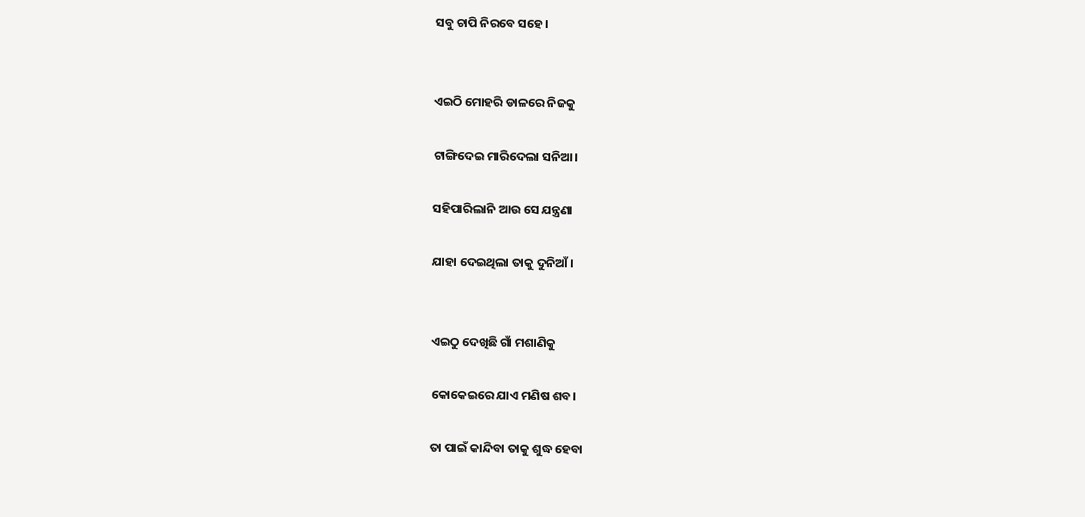ସବୁ ଚାପି ନିରବେ ସହେ।


ଏଇଠି ମୋହରି ଡାଳରେ ନିଜକୁ

ଟାଙ୍ଗିଦେଇ ମାରିଦେଲା ସନିଆ।

ସହିପାରିଲାନି ଆଉ ସେ ଯନ୍ତ୍ରଣା

ଯାହା ଦେଇଥିଲା ତାକୁ ଦୁନିଆଁ ।


ଏଇଠୁ ଦେଖିଛି ଗାଁ ମଶାଣିକୁ

କୋକେଇରେ ଯାଏ ମଣିଷ ଶବ।

ତା ପାଇଁ କାନ୍ଦିବା ତାକୁ ଶୁଦ୍ଧ ହେବା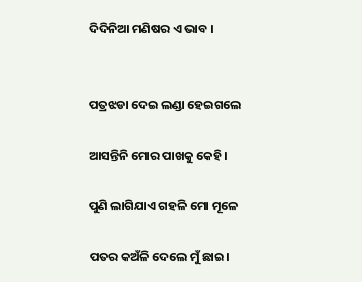ଦିଦିନିଆ ମଣିଷର ଏ ଭାବ ।


ପତ୍ରଝଡା ଦେଇ ଲଣ୍ଡା ହେଇଗଲେ

ଆସନ୍ତିନି ମୋର ପାଖକୁ କେହି।

ପୁଣି ଲାଗିଯାଏ ଗହଳି ମୋ ମୂଳେ

ପତର କଅଁଳି ଦେଲେ ମୁଁ ଛାଇ।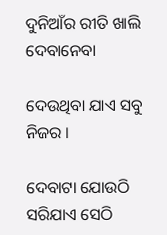ଦୁନିଆଁର ରୀତି ଖାଲି ଦେବାନେବା

ଦେଉଥିବା ଯାଏ ସବୁ ନିଜର ।

ଦେବାଟା ଯୋଉଠି ସରିଯାଏ ସେଠି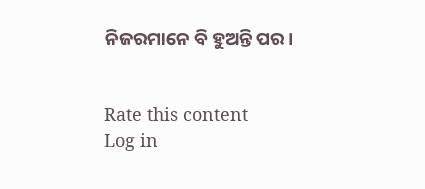ନିଜରମାନେ ବି ହୁଅନ୍ତି ପର।


Rate this content
Log in